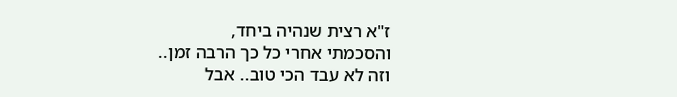ז"א רצית שנהיה ביחד,
והסכמתי אחרי כל כך הרבה זמן..
וזה לא עבד הכי טוב.. אבל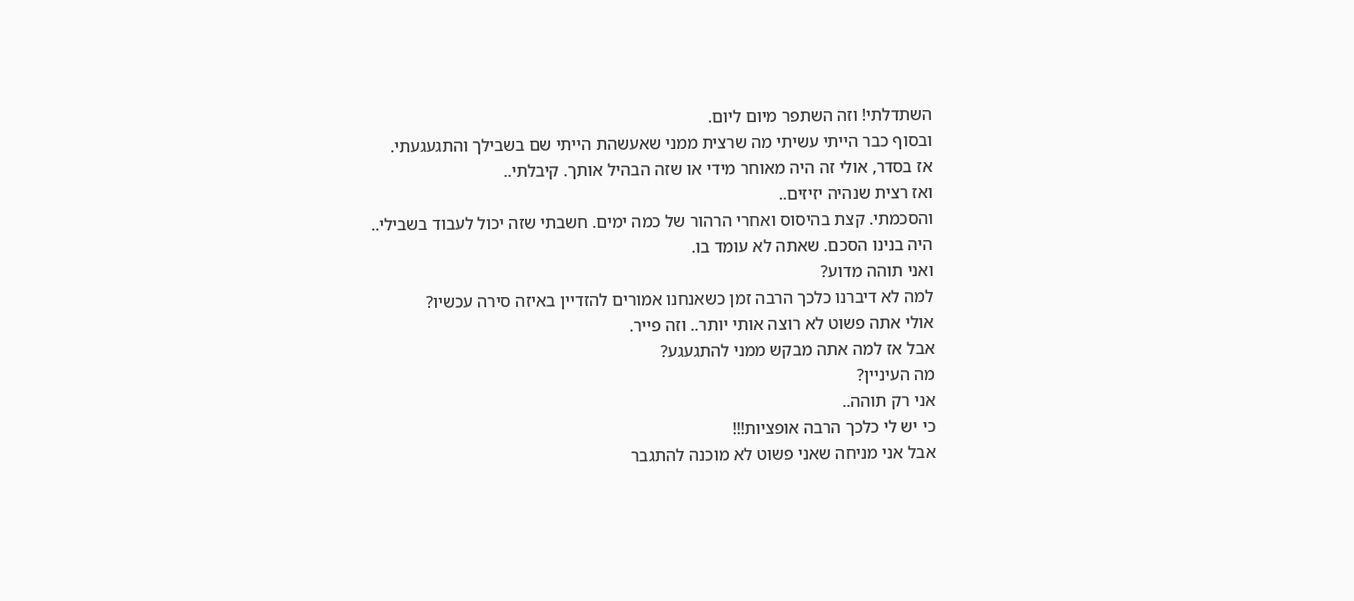השתדלתי! וזה השתפר מיום ליום.
ובסוף כבר הייתי עשיתי מה שרצית ממני שאעשהת הייתי שם בשבילך והתגעגעתי.
אז בסדר, אולי זה היה מאוחר מידי או שזה הבהיל אותך. קיבלתי..
ואז רצית שנהיה יזיזים..
והסכמתי. קצת בהיסוס ואחרי הרהור של כמה ימים. חשבתי שזה יכול לעבוד בשבילי..
היה בנינו הסכם. שאתה לא עומד בו.
ואני תוהה מדוע?
למה לא דיברנו כלכך הרבה זמן כשאנחנו אמורים להזדיין באיזה סירה עכשיו?
אולי אתה פשוט לא רוצה אותי יותר.. וזה פייר.
אבל אז למה אתה מבקש ממני להתגעגע?
מה העיניין?
אני רק תוהה..
כי יש לי כלכך הרבה אופציות!!!
אבל אני מניחה שאני פשוט לא מוכנה להתגבר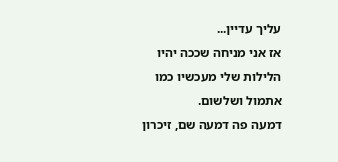עליך עדיין...
אז אני מניחה שככה יהיו הלילות שלי מעכשיו כמו אתמול ושלשום.
דמעה פה דמעה שם, זיכרון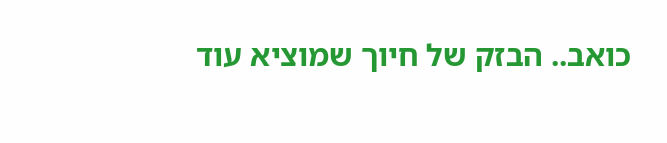כואב.. הבזק של חיוך שמוציא עוד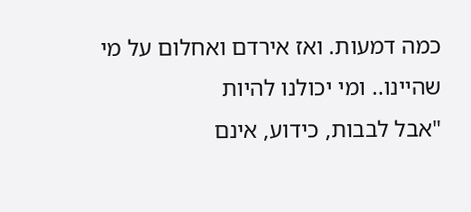כמה דמעות. ואז אירדם ואחלום על מי שהיינו.. ומי יכולנו להיות
"אבל לבבות, כידוע, אינם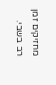מחזיקים זמן רב בשבי.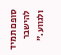סופם תמיד להישבר ולגווע."